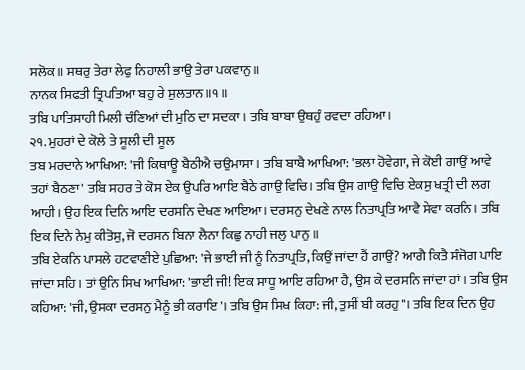ਸਲੋਕ॥ ਸਥਰੁ ਤੇਰਾ ਲੇਫੁ ਨਿਹਾਲੀ ਭਾਉ ਤੇਰਾ ਪਕਵਾਨੁ॥
ਨਾਨਕ ਸਿਫਤੀ ਤ੍ਰਿਪਤਿਆ ਬਹੁ ਰੇ ਸੁਲਤਾਨ॥੧॥
ਤਬਿ ਪਾਤਿਸਾਹੀ ਮਿਲੀ ਚੰਣਿਆਂ ਦੀ ਮੁਠਿ ਦਾ ਸਦਕਾ। ਤਬਿ ਬਾਬਾ ਉਥਹੁੰ ਰਵਦਾ ਰਹਿਆ।
੨੧. ਮੁਹਰਾਂ ਦੇ ਕੋਲੇ ਤੇ ਸੂਲੀ ਦੀ ਸੂਲ
ਤਬ ਮਰਦਾਨੇ ਆਖਿਆ: 'ਜੀ ਕਿਥਾਊ ਬੈਠੀਐ ਚਉਮਾਸਾ। ਤਬਿ ਬਾਬੈ ਆਖਿਆ: 'ਭਲਾ ਹੋਵੇਗਾ, ਜੇ ਕੋਈ ਗਾਉਂ ਆਵੇ ਤਹਾਂ ਬੈਠਣਾ' ਤਬਿ ਸਹਰ ਤੇ ਕੋਸ ਏਕ ਉਪਰਿ ਆਇ ਬੈਠੇ ਗਾਉ ਵਿਚਿ। ਤਬਿ ਉਸ ਗਾਉ ਵਿਚਿ ਏਕਸੁ ਖਤ੍ਰੀ ਦੀ ਲਗ ਆਹੀ। ਉਹ ਇਕ ਦਿਨਿ ਆਇ ਦਰਸਨਿ ਦੇਖਣ ਆਇਆ। ਦਰਸਨੁ ਦੇਖਣੇ ਨਾਲ ਨਿਤਾਪ੍ਰਤਿ ਆਵੈ ਸੇਵਾ ਕਰਨਿ। ਤਬਿ ਇਕ ਦਿਨੇ ਨੇਮੁ ਕੀਤੋਸੁ, ਜੋ ਦਰਸਨ ਬਿਨਾ ਲੈਨਾ ਕਿਛੁ ਨਾਹੀ ਜਲੁ ਪਾਨੁ ॥
ਤਬਿ ਏਕਨਿ ਪਾਸਲੇ ਹਟਵਾਣੀਏ ਪੁਛਿਆ: 'ਜੇ ਭਾਈ ਜੀ ਨੂੰ ਨਿਤਾਪ੍ਰਤਿ, ਕਿਉਂ ਜਾਂਦਾ ਹੈਂ ਗਾਉਂ? ਆਗੈ ਕਿਤੈ ਸੰਜੋਗ ਪਾਇ ਜਾਂਦਾ ਸਹਿ। ਤਾਂ ਉਨਿ ਸਿਖ ਆਖਿਆ: 'ਭਾਈ ਜੀ! ਇਕ ਸਾਧੂ ਆਇ ਰਹਿਆ ਹੈ, ਉਸ ਕੇ ਦਰਸਨਿ ਜਾਂਦਾ ਹਾਂ । ਤਬਿ ਉਸ ਕਹਿਆ: 'ਜੀ, ਉਸਕਾ ਦਰਸਨੁ ਮੈਨੂੰ ਭੀ ਕਰਾਇ'। ਤਬਿ ਉਸ ਸਿਖ ਕਿਹਾ: ਜੀ, ਤੁਸੀਂ ਬੀ ਕਰਹੁ"। ਤਬਿ ਇਕ ਦਿਨ ਉਹ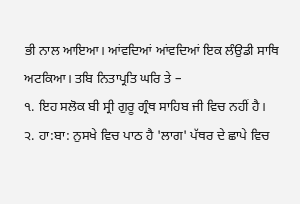ਭੀ ਨਾਲ ਆਇਆ। ਆਂਵਦਿਆਂ ਆਂਵਦਿਆਂ ਇਕ ਲੰਉਡੀ ਸਾਥਿ ਅਟਕਿਆ। ਤਬਿ ਨਿਤਾਪ੍ਰਤਿ ਘਰਿ ਤੇ –
੧. ਇਹ ਸਲੋਕ ਬੀ ਸ੍ਰੀ ਗੁਰੂ ਗ੍ਰੰਥ ਸਾਹਿਬ ਜੀ ਵਿਚ ਨਹੀਂ ਹੈ।
੨. ਹਾ:ਬਾ: ਨੁਸਖੇ ਵਿਚ ਪਾਠ ਹੈ 'ਲਾਗ' ਪੱਥਰ ਦੇ ਛਾਪੇ ਵਿਚ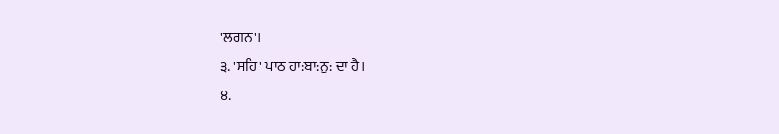'ਲਗਨ'।
੩. 'ਸਹਿ' ਪਾਠ ਹਾ:ਬਾ:ਨੁ: ਦਾ ਹੈ।
੪.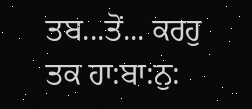ਤਬ...ਤੋਂ... ਕਰਹੁ ਤਕ ਹਾ:ਬਾ:ਨੁ: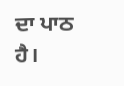ਦਾ ਪਾਠ ਹੈ।